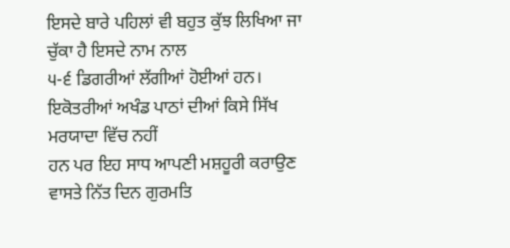ਇਸਦੇ ਬਾਰੇ ਪਹਿਲਾਂ ਵੀ ਬਹੁਤ ਕੁੱਝ ਲਿਖਿਆ ਜਾ ਚੁੱਕਾ ਹੈ ਇਸਦੇ ਨਾਮ ਨਾਲ
੫-੬ ਡਿਗਰੀਆਂ ਲੱਗੀਆਂ ਹੋਈਆਂ ਹਨ। ਇਕੋਤਰੀਆਂ ਅਖੰਡ ਪਾਠਾਂ ਦੀਆਂ ਕਿਸੇ ਸਿੱਖ ਮਰਯਾਦਾ ਵਿੱਚ ਨਹੀਂ
ਹਨ ਪਰ ਇਹ ਸਾਧ ਆਪਣੀ ਮਸ਼ਹੂਰੀ ਕਰਾਉਣ ਵਾਸਤੇ ਨਿੱਤ ਦਿਨ ਗੁਰਮਤਿ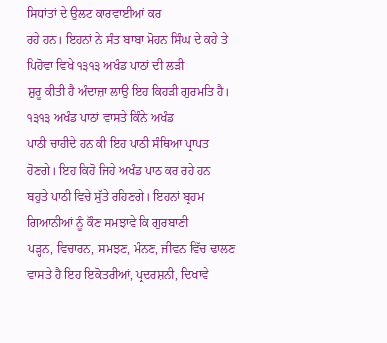ਸਿਧਾਂਤਾਂ ਦੇ ਉਲਟ ਕਾਰਵਾਈਆਂ ਕਰ
ਰਹੇ ਹਨ। ਇਹਨਾਂ ਨੇ ਸੰਤ ਬਾਬਾ ਮੋਹਨ ਸਿੰਘ ਦੇ ਕਹੇ ਤੇ ਪਿਹੋਵਾ ਵਿਖੇ ੧੩੧੩ ਅਖੰਡ ਪਾਠਾਂ ਦੀ ਲੜੀ
ਸ਼ੁਰੂ ਕੀਤੀ ਹੈ ਅੰਦਾਜ਼ਾ ਲਾਉ ਇਹ ਕਿਹੜੀ ਗੁਰਮਤਿ ਹੈ। ੧੩੧੩ ਅਖੰਡ ਪਾਠਾਂ ਵਾਸਤੇ ਕਿੰਨੇ ਅਖੰਡ
ਪਾਠੀ ਚਾਹੀਦੇ ਹਨ ਕੀ ਇਹ ਪਾਠੀ ਸੰਥਿਆ ਪ੍ਰਾਪਤ ਹੋਣਗੇ। ਇਹ ਕਿਹੋ ਜਿਹੇ ਅਖੰਡ ਪਾਠ ਕਰ ਰਹੇ ਹਨ
ਬਹੁਤੇ ਪਾਠੀ ਵਿਚੇ ਸੁੱਤੇ ਰਹਿਣਗੇ। ਇਹਨਾਂ ਬ੍ਰਹਮ ਗਿਆਨੀਆਂ ਨੂੰ ਕੌਣ ਸਮਝਾਵੇ ਕਿ ਗੁਰਬਾਣੀ
ਪੜ੍ਹਨ, ਵਿਚਾਰਨ, ਸਮਝਣ, ਮੰਨਣ, ਜੀਵਨ ਵਿੱਚ ਢਾਲਣ ਵਾਸਤੇ ਹੈ ਇਹ ਇਕੋਤਰੀਆਂ, ਪ੍ਰਦਰਸ਼ਨੀ, ਦਿਖਾਵੇ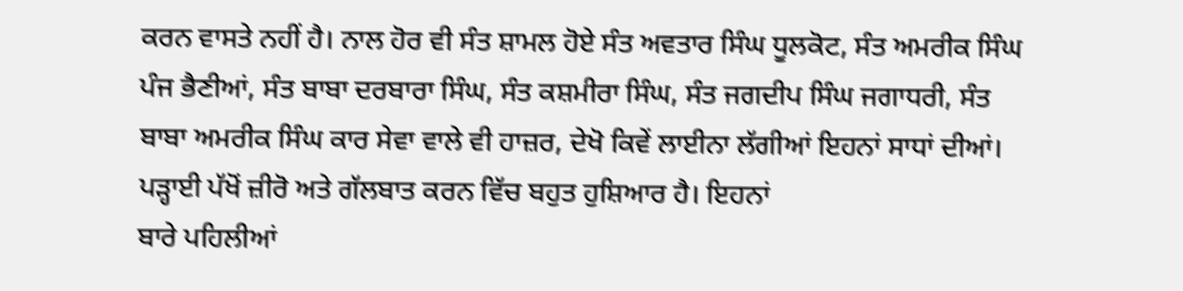ਕਰਨ ਵਾਸਤੇ ਨਹੀਂ ਹੈ। ਨਾਲ ਹੋਰ ਵੀ ਸੰਤ ਸ਼ਾਮਲ ਹੋਏ ਸੰਤ ਅਵਤਾਰ ਸਿੰਘ ਧੂਲਕੋਟ, ਸੰਤ ਅਮਰੀਕ ਸਿੰਘ
ਪੰਜ ਭੈਣੀਆਂ, ਸੰਤ ਬਾਬਾ ਦਰਬਾਰਾ ਸਿੰਘ, ਸੰਤ ਕਸ਼ਮੀਰਾ ਸਿੰਘ, ਸੰਤ ਜਗਦੀਪ ਸਿੰਘ ਜਗਾਧਰੀ, ਸੰਤ
ਬਾਬਾ ਅਮਰੀਕ ਸਿੰਘ ਕਾਰ ਸੇਵਾ ਵਾਲੇ ਵੀ ਹਾਜ਼ਰ, ਦੇਖੋ ਕਿਵੇਂ ਲਾਈਨਾ ਲੱਗੀਆਂ ਇਹਨਾਂ ਸਾਧਾਂ ਦੀਆਂ।
ਪੜ੍ਹਾਈ ਪੱਖੋਂ ਜ਼ੀਰੋ ਅਤੇ ਗੱਲਬਾਤ ਕਰਨ ਵਿੱਚ ਬਹੁਤ ਹੁਸ਼ਿਆਰ ਹੈ। ਇਹਨਾਂ
ਬਾਰੇ ਪਹਿਲੀਆਂ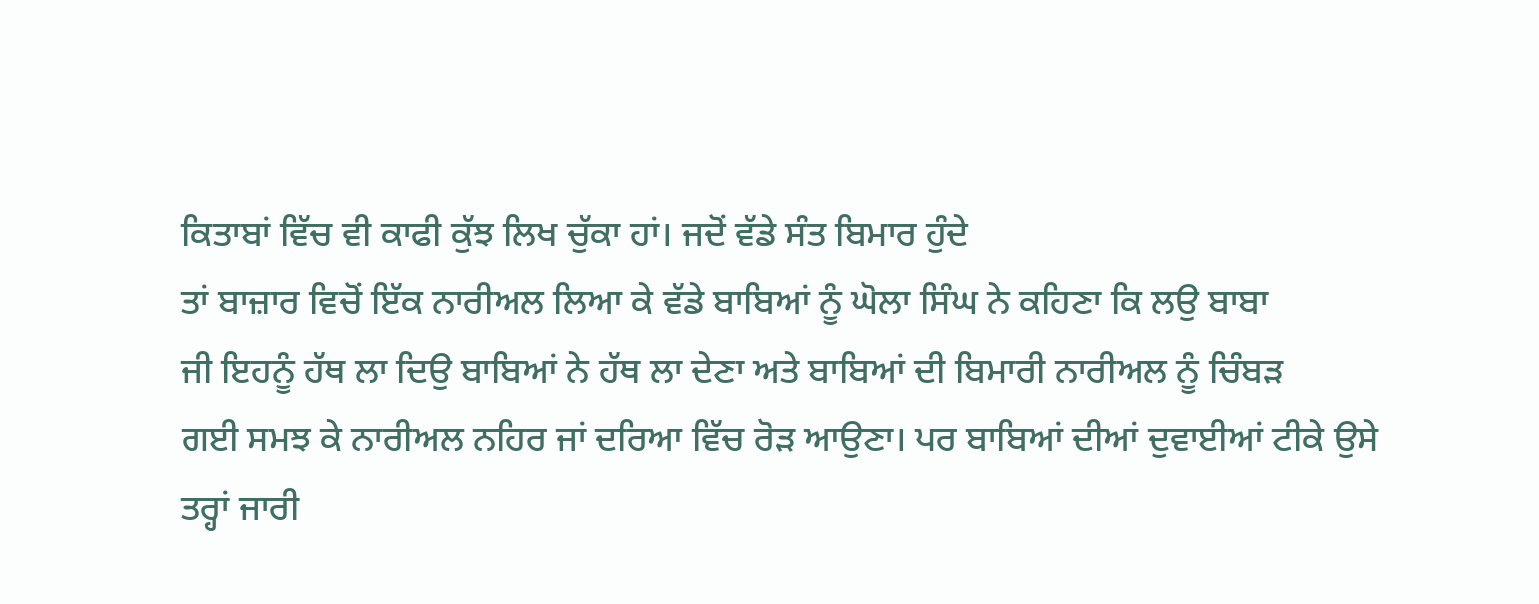ਕਿਤਾਬਾਂ ਵਿੱਚ ਵੀ ਕਾਫੀ ਕੁੱਝ ਲਿਖ ਚੁੱਕਾ ਹਾਂ। ਜਦੋਂ ਵੱਡੇ ਸੰਤ ਬਿਮਾਰ ਹੁੰਦੇ
ਤਾਂ ਬਾਜ਼ਾਰ ਵਿਚੋਂ ਇੱਕ ਨਾਰੀਅਲ ਲਿਆ ਕੇ ਵੱਡੇ ਬਾਬਿਆਂ ਨੂੰ ਘੋਲਾ ਸਿੰਘ ਨੇ ਕਹਿਣਾ ਕਿ ਲਉ ਬਾਬਾ
ਜੀ ਇਹਨੂੰ ਹੱਥ ਲਾ ਦਿਉ ਬਾਬਿਆਂ ਨੇ ਹੱਥ ਲਾ ਦੇਣਾ ਅਤੇ ਬਾਬਿਆਂ ਦੀ ਬਿਮਾਰੀ ਨਾਰੀਅਲ ਨੂੰ ਚਿੰਬੜ
ਗਈ ਸਮਝ ਕੇ ਨਾਰੀਅਲ ਨਹਿਰ ਜਾਂ ਦਰਿਆ ਵਿੱਚ ਰੋੜ ਆਉਣਾ। ਪਰ ਬਾਬਿਆਂ ਦੀਆਂ ਦੁਵਾਈਆਂ ਟੀਕੇ ਉਸੇ
ਤਰ੍ਹਾਂ ਜਾਰੀ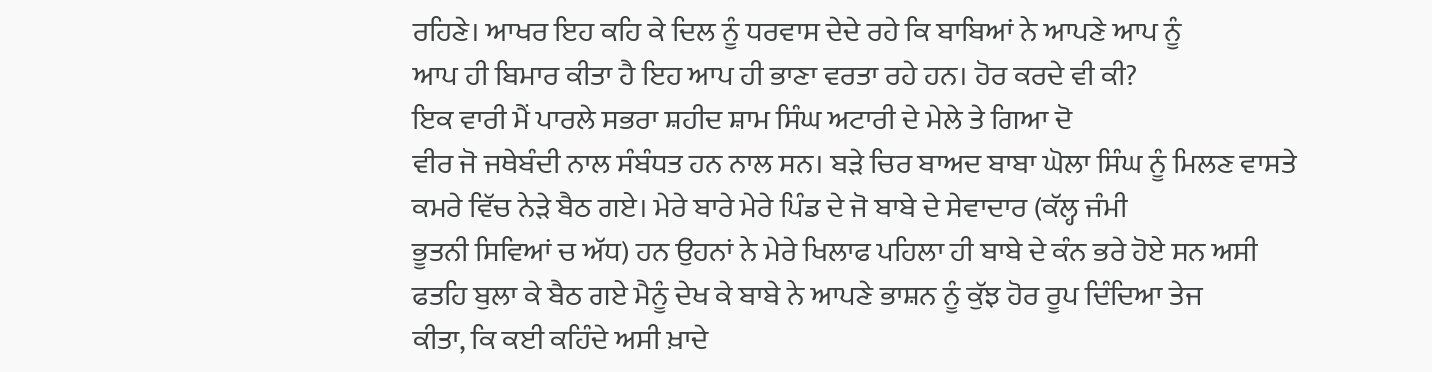ਰਹਿਣੇ। ਆਖਰ ਇਹ ਕਹਿ ਕੇ ਦਿਲ ਨੂੰ ਧਰਵਾਸ ਦੇਦੇ ਰਹੇ ਕਿ ਬਾਬਿਆਂ ਨੇ ਆਪਣੇ ਆਪ ਨੂੰ
ਆਪ ਹੀ ਬਿਮਾਰ ਕੀਤਾ ਹੈ ਇਹ ਆਪ ਹੀ ਭਾਣਾ ਵਰਤਾ ਰਹੇ ਹਨ। ਹੋਰ ਕਰਦੇ ਵੀ ਕੀ?
ਇਕ ਵਾਰੀ ਮੈਂ ਪਾਰਲੇ ਸਭਰਾ ਸ਼ਹੀਦ ਸ਼ਾਮ ਸਿੰਘ ਅਟਾਰੀ ਦੇ ਮੇਲੇ ਤੇ ਗਿਆ ਦੋ
ਵੀਰ ਜੋ ਜਥੇਬੰਦੀ ਨਾਲ ਸੰਬੰਧਤ ਹਨ ਨਾਲ ਸਨ। ਬੜੇ ਚਿਰ ਬਾਅਦ ਬਾਬਾ ਘੋਲਾ ਸਿੰਘ ਨੂੰ ਮਿਲਣ ਵਾਸਤੇ
ਕਮਰੇ ਵਿੱਚ ਨੇੜੇ ਬੈਠ ਗਏ। ਮੇਰੇ ਬਾਰੇ ਮੇਰੇ ਪਿੰਡ ਦੇ ਜੋ ਬਾਬੇ ਦੇ ਸੇਵਾਦਾਰ (ਕੱਲ੍ਹ ਜੰਮੀ
ਭੂਤਨੀ ਸਿਵਿਆਂ ਚ ਅੱਧ) ਹਨ ਉਹਨਾਂ ਨੇ ਮੇਰੇ ਖਿਲਾਫ ਪਹਿਲਾ ਹੀ ਬਾਬੇ ਦੇ ਕੰਨ ਭਰੇ ਹੋਏ ਸਨ ਅਸੀ
ਫਤਹਿ ਬੁਲਾ ਕੇ ਬੈਠ ਗਏ ਮੈਨੂੰ ਦੇਖ ਕੇ ਬਾਬੇ ਨੇ ਆਪਣੇ ਭਾਸ਼ਨ ਨੂੰ ਕੁੱਝ ਹੋਰ ਰੂਪ ਦਿੰਦਿਆ ਤੇਜ
ਕੀਤਾ, ਕਿ ਕਈ ਕਹਿੰਦੇ ਅਸੀ ਖ਼ਾਦੇ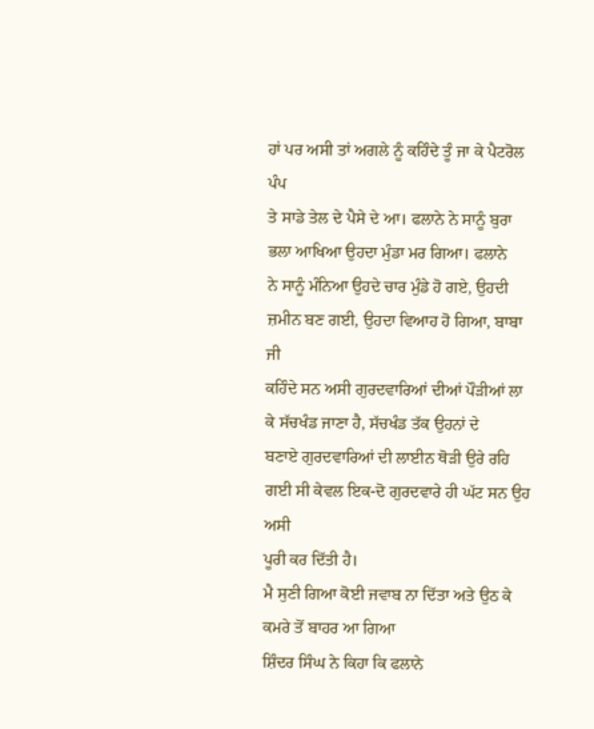ਹਾਂ ਪਰ ਅਸੀ ਤਾਂ ਅਗਲੇ ਨੂੰ ਕਹਿੰਦੇ ਤੂੰ ਜਾ ਕੇ ਪੈਟਰੋਲ ਪੰਪ
ਤੇ ਸਾਡੇ ਤੇਲ ਦੇ ਪੈਸੇ ਦੇ ਆ। ਫਲਾਨੇ ਨੇ ਸਾਨੂੰ ਬੁਰਾ ਭਲਾ ਆਖਿਆ ਉਹਦਾ ਮੁੰਡਾ ਮਰ ਗਿਆ। ਫਲਾਨੇ
ਨੇ ਸਾਨੂੰ ਮੰਨਿਆ ਉਹਦੇ ਚਾਰ ਮੁੰਡੇ ਹੋ ਗਏ, ਉਹਦੀ ਜ਼ਮੀਨ ਬਣ ਗਈ, ਉਹਦਾ ਵਿਆਹ ਹੋ ਗਿਆ, ਬਾਬਾ ਜੀ
ਕਹਿੰਦੇ ਸਨ ਅਸੀ ਗੁਰਦਵਾਰਿਆਂ ਦੀਆਂ ਪੌੜੀਆਂ ਲਾ ਕੇ ਸੱਚਖੰਡ ਜਾਣਾ ਹੈ, ਸੱਚਖੰਡ ਤੱਕ ਉਹਨਾਂ ਦੇ
ਬਣਾਏ ਗੁਰਦਵਾਰਿਆਂ ਦੀ ਲਾਈਨ ਥੋੜੀ ਉਰੇ ਰਹਿ ਗਈ ਸੀ ਕੇਵਲ ਇਕ-ਦੋ ਗੁਰਦਵਾਰੇ ਹੀ ਘੱਟ ਸਨ ਉਹ ਅਸੀ
ਪੂਰੀ ਕਰ ਦਿੱਤੀ ਹੈ।
ਮੈ ਸੁਣੀ ਗਿਆ ਕੋਈ ਜਵਾਬ ਨਾ ਦਿੱਤਾ ਅਤੇ ਉਠ ਕੇ ਕਮਰੇ ਤੋਂ ਬਾਹਰ ਆ ਗਿਆ
ਸ਼ਿੰਦਰ ਸਿੰਘ ਨੇ ਕਿਹਾ ਕਿ ਫਲਾਨੇ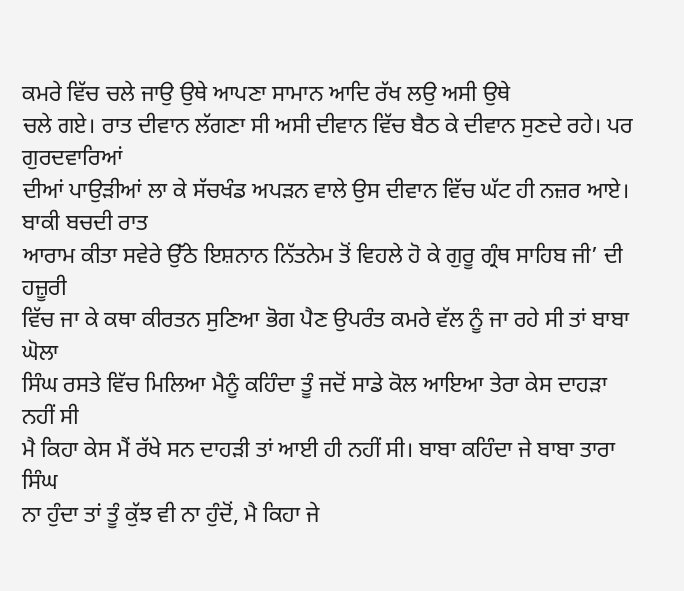ਕਮਰੇ ਵਿੱਚ ਚਲੇ ਜਾਉ ਉਥੇ ਆਪਣਾ ਸਾਮਾਨ ਆਦਿ ਰੱਖ ਲਉ ਅਸੀ ਉਥੇ
ਚਲੇ ਗਏ। ਰਾਤ ਦੀਵਾਨ ਲੱਗਣਾ ਸੀ ਅਸੀ ਦੀਵਾਨ ਵਿੱਚ ਬੈਠ ਕੇ ਦੀਵਾਨ ਸੁਣਦੇ ਰਹੇ। ਪਰ ਗੁਰਦਵਾਰਿਆਂ
ਦੀਆਂ ਪਾਉੜੀਆਂ ਲਾ ਕੇ ਸੱਚਖੰਡ ਅਪੜਨ ਵਾਲੇ ਉਸ ਦੀਵਾਨ ਵਿੱਚ ਘੱਟ ਹੀ ਨਜ਼ਰ ਆਏ। ਬਾਕੀ ਬਚਦੀ ਰਾਤ
ਆਰਾਮ ਕੀਤਾ ਸਵੇਰੇ ਉੱਠੇ ਇਸ਼ਨਾਨ ਨਿੱਤਨੇਮ ਤੋਂ ਵਿਹਲੇ ਹੋ ਕੇ ਗੁਰੂ ਗ੍ਰੰਥ ਸਾਹਿਬ ਜੀ’ ਦੀ ਹਜ਼ੂਰੀ
ਵਿੱਚ ਜਾ ਕੇ ਕਥਾ ਕੀਰਤਨ ਸੁਣਿਆ ਭੋਗ ਪੈਣ ਉਪਰੰਤ ਕਮਰੇ ਵੱਲ ਨੂੰ ਜਾ ਰਹੇ ਸੀ ਤਾਂ ਬਾਬਾ ਘੋਲਾ
ਸਿੰਘ ਰਸਤੇ ਵਿੱਚ ਮਿਲਿਆ ਮੈਨੂੰ ਕਹਿੰਦਾ ਤੂੰ ਜਦੋਂ ਸਾਡੇ ਕੋਲ ਆਇਆ ਤੇਰਾ ਕੇਸ ਦਾਹੜਾ ਨਹੀਂ ਸੀ
ਮੈ ਕਿਹਾ ਕੇਸ ਮੈਂ ਰੱਖੇ ਸਨ ਦਾਹੜੀ ਤਾਂ ਆਈ ਹੀ ਨਹੀਂ ਸੀ। ਬਾਬਾ ਕਹਿੰਦਾ ਜੇ ਬਾਬਾ ਤਾਰਾ ਸਿੰਘ
ਨਾ ਹੁੰਦਾ ਤਾਂ ਤੂੰ ਕੁੱਝ ਵੀ ਨਾ ਹੁੰਦੋਂ, ਮੈ ਕਿਹਾ ਜੇ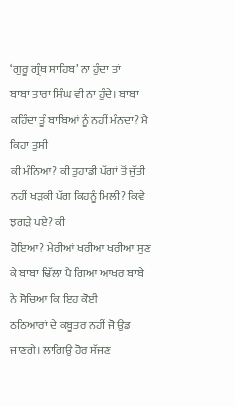‘ਗੁਰੂ ਗ੍ਰੰਥ ਸਾਹਿਬ’ ਨਾ ਹੁੰਦਾ ਤਾਂ
ਬਾਬਾ ਤਾਰਾ ਸਿੰਘ ਵੀ ਨਾ ਹੁੰਦੇ। ਬਾਬਾ ਕਹਿੰਦਾ ਤੂੰ ਬਾਬਿਆਂ ਨੂੰ ਨਹੀਂ ਮੰਨਦਾ? ਮੈ ਕਿਹਾ ਤੁਸੀ
ਕੀ ਮੰਨਿਆ? ਕੀ ਤੁਹਾਡੀ ਪੱਗਾਂ ਤੋਂ ਜੁੱਤੀ ਨਹੀਂ ਖੜਕੀ ਪੱਗ ਕਿਹਨੂੰ ਮਿਲੀ? ਕਿਵੇ ਝਗੜੇ ਪਏ? ਕੀ
ਹੋਇਆ? ਮੇਰੀਆਂ ਖਰੀਆ ਖਰੀਆ ਸੁਣ ਕੇ ਬਾਬਾ ਢਿੱਲਾ ਪੈ ਗਿਆ ਆਖਰ ਬਾਬੇ ਨੇ ਸੋਚਿਆ ਕਿ ਇਹ ਕੋਈ
ਠਠਿਆਰਾਂ ਦੇ ਕਬੂਤਰ ਨਹੀਂ ਜੋ ਉਡ ਜਾਣਗੇ। ਲਾਗਿਉ ਹੋਰ ਸੱਜਣ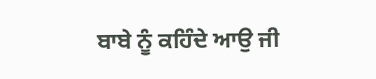ਬਾਬੇ ਨੂੰ ਕਹਿੰਦੇ ਆਉ ਜੀ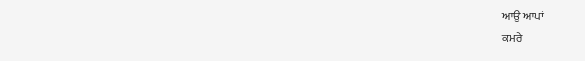ਆਉ ਆਪਾਂ
ਕਮਰੇ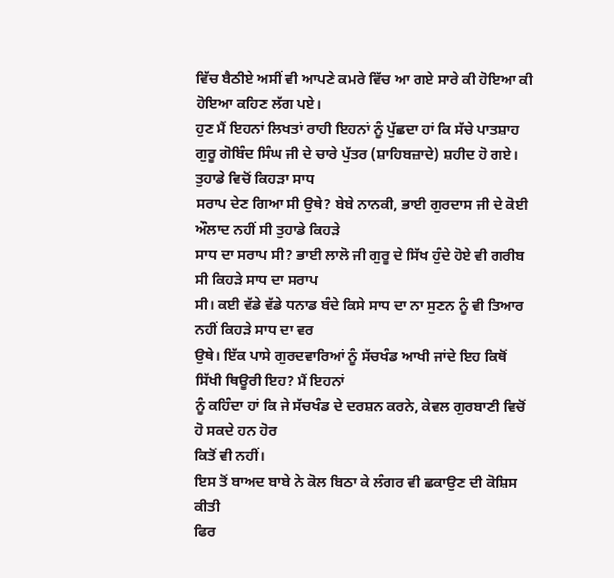ਵਿੱਚ ਬੈਠੀਏ ਅਸੀਂ ਵੀ ਆਪਣੇ ਕਮਰੇ ਵਿੱਚ ਆ ਗਏ ਸਾਰੇ ਕੀ ਹੋਇਆ ਕੀ ਹੋਇਆ ਕਹਿਣ ਲੱਗ ਪਏ।
ਹੁਣ ਮੈਂ ਇਹਨਾਂ ਲਿਖਤਾਂ ਰਾਹੀ ਇਹਨਾਂ ਨੂੰ ਪੁੱਛਦਾ ਹਾਂ ਕਿ ਸੱਚੇ ਪਾਤਸ਼ਾਹ
ਗੁਰੂ ਗੋਬਿੰਦ ਸਿੰਘ ਜੀ ਦੇ ਚਾਰੇ ਪੁੱਤਰ (ਸ਼ਾਹਿਬਜ਼ਾਦੇ) ਸ਼ਹੀਦ ਹੋ ਗਏ। ਤੁਹਾਡੇ ਵਿਚੋਂ ਕਿਹੜਾ ਸਾਧ
ਸਰਾਪ ਦੇਣ ਗਿਆ ਸੀ ਉਥੇ? ਬੇਬੇ ਨਾਨਕੀ, ਭਾਈ ਗੁਰਦਾਸ ਜੀ ਦੇ ਕੋਈ ਔਲਾਦ ਨਹੀਂ ਸੀ ਤੁਹਾਡੇ ਕਿਹੜੇ
ਸਾਧ ਦਾ ਸਰਾਪ ਸੀ? ਭਾਈ ਲਾਲੋ ਜੀ ਗੁਰੂ ਦੇ ਸਿੱਖ ਹੁੰਦੇ ਹੋਏ ਵੀ ਗਰੀਬ ਸੀ ਕਿਹੜੇ ਸਾਧ ਦਾ ਸਰਾਪ
ਸੀ। ਕਈ ਵੱਡੇ ਵੱਡੇ ਧਨਾਡ ਬੰਦੇ ਕਿਸੇ ਸਾਧ ਦਾ ਨਾ ਸੁਣਨ ਨੂੰ ਵੀ ਤਿਆਰ ਨਹੀਂ ਕਿਹੜੇ ਸਾਧ ਦਾ ਵਰ
ਉਥੇ। ਇੱਕ ਪਾਸੇ ਗੁਰਦਵਾਰਿਆਂ ਨੂੰ ਸੱਚਖੰਡ ਆਖੀ ਜਾਂਦੇ ਇਹ ਕਿਥੋਂ ਸਿੱਖੀ ਥਿਊਰੀ ਇਹ? ਮੈਂ ਇਹਨਾਂ
ਨੂੰ ਕਹਿੰਦਾ ਹਾਂ ਕਿ ਜੇ ਸੱਚਖੰਡ ਦੇ ਦਰਸ਼ਨ ਕਰਨੇ, ਕੇਵਲ ਗੁਰਬਾਣੀ ਵਿਚੋਂ ਹੋ ਸਕਦੇ ਹਨ ਹੋਰ
ਕਿਤੋਂ ਵੀ ਨਹੀਂ।
ਇਸ ਤੋਂ ਬਾਅਦ ਬਾਬੇ ਨੇ ਕੋਲ ਬਿਠਾ ਕੇ ਲੰਗਰ ਵੀ ਛਕਾਉਣ ਦੀ ਕੋਸ਼ਿਸ ਕੀਤੀ
ਫਿਰ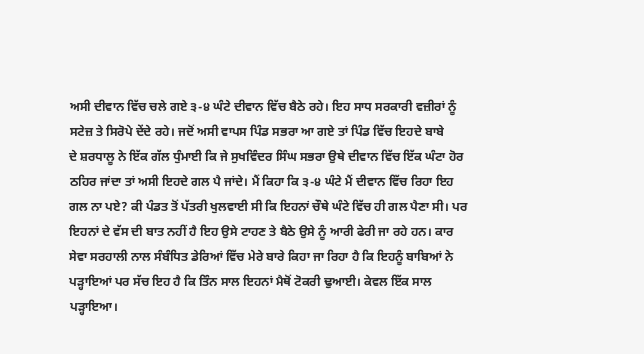ਅਸੀ ਦੀਵਾਨ ਵਿੱਚ ਚਲੇ ਗਏ ੩-੪ ਘੰਟੇ ਦੀਵਾਨ ਵਿੱਚ ਬੈਠੇ ਰਹੇ। ਇਹ ਸਾਧ ਸਰਕਾਰੀ ਵਜ਼ੀਰਾਂ ਨੂੰ
ਸਟੇਜ਼ ਤੇ ਸਿਰੋਪੇ ਦੇਂਦੇ ਰਹੇ। ਜਦੋਂ ਅਸੀ ਵਾਪਸ ਪਿੰਡ ਸਭਰਾ ਆ ਗਏ ਤਾਂ ਪਿੰਡ ਵਿੱਚ ਇਹਦੇ ਬਾਬੇ
ਦੇ ਸ਼ਰਧਾਲੂ ਨੇ ਇੱਕ ਗੱਲ ਧੁੰਮਾਈ ਕਿ ਜੇ ਸੁਖਵਿੰਦਰ ਸਿੰਘ ਸਭਰਾ ਉਥੇ ਦੀਵਾਨ ਵਿੱਚ ਇੱਕ ਘੰਟਾ ਹੋਰ
ਠਹਿਰ ਜਾਂਦਾ ਤਾਂ ਅਸੀ ਇਹਦੇ ਗਲ ਪੈ ਜਾਂਦੇ। ਮੈਂ ਕਿਹਾ ਕਿ ੩-੪ ਘੰਟੇ ਮੈਂ ਦੀਵਾਨ ਵਿੱਚ ਰਿਹਾ ਇਹ
ਗਲ ਨਾ ਪਏ? ਕੀ ਪੰਡਤ ਤੋਂ ਪੱਤਰੀ ਖੁਲਵਾਈ ਸੀ ਕਿ ਇਹਨਾਂ ਚੌਥੇ ਘੰਟੇ ਵਿੱਚ ਹੀ ਗਲ ਪੈਣਾ ਸੀ। ਪਰ
ਇਹਨਾਂ ਦੇ ਵੱਸ ਦੀ ਬਾਤ ਨਹੀਂ ਹੈ ਇਹ ਉਸੇ ਟਾਹਣ ਤੇ ਬੈਠੇ ਉਸੇ ਨੂੰ ਆਰੀ ਫੇਰੀ ਜਾ ਰਹੇ ਹਨ। ਕਾਰ
ਸੇਵਾ ਸਰਹਾਲੀ ਨਾਲ ਸੰਬੰਧਿਤ ਡੇਰਿਆਂ ਵਿੱਚ ਮੇਰੇ ਬਾਰੇ ਕਿਹਾ ਜਾ ਰਿਹਾ ਹੈ ਕਿ ਇਹਨੂੰ ਬਾਬਿਆਂ ਨੇ
ਪੜ੍ਹਾਇਆਂ ਪਰ ਸੱਚ ਇਹ ਹੈ ਕਿ ਤਿੰਨ ਸਾਲ ਇਹਨਾਂ ਮੈਥੋਂ ਟੋਕਰੀ ਢੁਆਈ। ਕੇਵਲ ਇੱਕ ਸਾਲ ਪੜ੍ਹਾਇਆ।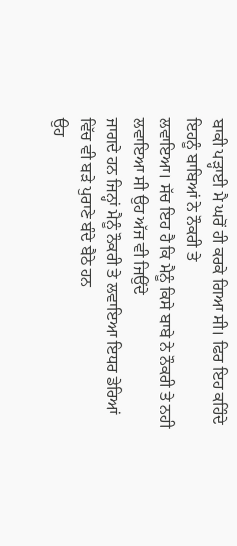ਬਾਕੀ ਪੜ੍ਹਾਈ ਮੈ ਘਰੋਂ ਹੀ ਕਰਕੇ ਗਿਆ ਸੀ। ਫਿਰ ਇਹ ਕਹਿੰਦੇ ਇਹਨੂੰ ਬਾਬਿਆਂ ਨੇ ਨੌਕਰੀ ਤੇ
ਲਵਾਇਆ। ਸੱਚ ਇਹ ਹੈ ਕਿ ਮੈਨੂੰ ਕਿਸੇ ਬਾਬੇ ਨੇ ਨੌਕਰੀ ਤੇ ਨਹੀ ਲਵਾਇਆ ਸੀ ਉਹ ਅੱਜ ਵੀ ਜਿਉਂਦੇ
ਜਾਗਦੇ ਹਨ ਜਿਨ੍ਹਾਂ ਮੈਨੂੰ ਨੌਕਰੀ ਤੇ ਲਵਾਇਆ ਇਧਰ ਡੇਰਿਆਂ ਵਿੱਚ ਵੀ ਬੜੇ ਪੁਰਾਣੇ ਬੰਦੇ ਬੈਠੇ ਹਨ
ਉਹ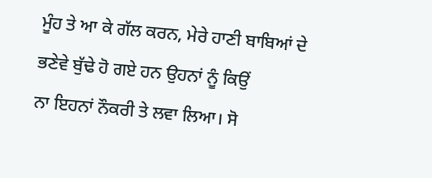ਮੂੰਹ ਤੇ ਆ ਕੇ ਗੱਲ ਕਰਨ, ਮੇਰੇ ਹਾਣੀ ਬਾਬਿਆਂ ਦੇ ਭਣੇਵੇ ਬੁੱਢੇ ਹੋ ਗਏ ਹਨ ਉਹਨਾਂ ਨੂੰ ਕਿਉਂ
ਨਾ ਇਹਨਾਂ ਨੌਕਰੀ ਤੇ ਲਵਾ ਲਿਆ। ਸੋ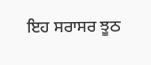ਇਹ ਸਰਾਸਰ ਝੂਠ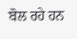ਬੋਲ ਰਹੇ ਹਨ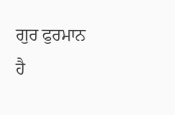ਗੁਰ ਫੁਰਮਾਨ ਹੈ